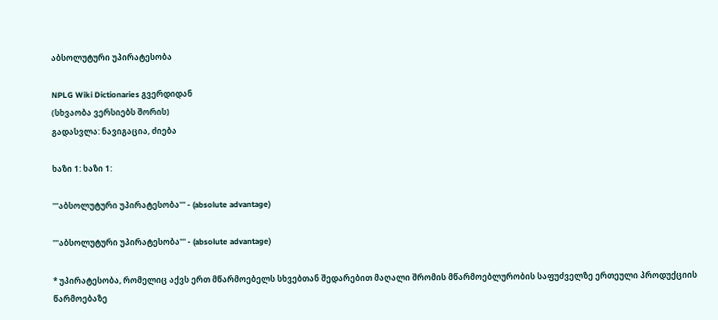აბსოლუტური უპირატესობა

NPLG Wiki Dictionaries გვერდიდან
(სხვაობა ვერსიებს შორის)
გადასვლა: ნავიგაცია, ძიება

ხაზი 1: ხაზი 1:

'''აბსოლუტური უპირატესობა''' - (absolute advantage)

'''აბსოლუტური უპირატესობა''' - (absolute advantage)

* უპირატესობა, რომელიც აქვს ერთ მწარმოებელს სხვებთან შედარებით მაღალი შრომის მწარმოებლურობის საფუძველზე ერთეული პროდუქციის წარმოებაზე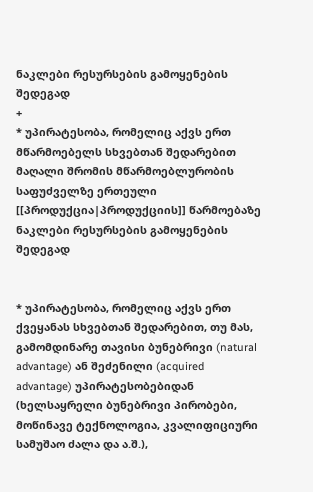ნაკლები რესურსების გამოყენების შედეგად
+
* უპირატესობა, რომელიც აქვს ერთ მწარმოებელს სხვებთან შედარებით მაღალი შრომის მწარმოებლურობის საფუძველზე ერთეული [[პროდუქცია|პროდუქციის]] წარმოებაზე ნაკლები რესურსების გამოყენების შედეგად


* უპირატესობა, რომელიც აქვს ერთ ქვეყანას სხვებთან შედარებით, თუ მას, გამომდინარე თავისი ბუნებრივი (natural advantage) ან შეძენილი (acquired advantage) უპირატესობებიდან (ხელსაყრელი ბუნებრივი პირობები, მოწინავე ტექნოლოგია, კვალიფიციური სამუშაო ძალა და ა.შ.),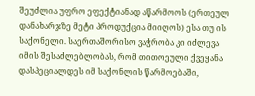შეუძლია უფრო ეფექტიანად აწარმოოს (ერთეულ დანახარჯზე მეტი პროდუქცია მიიღოს) ესა თუ ის საქონელი. საერთაშორისო ვაჭრობა კი იძლევა იმის შესაძლებლობას, რომ თითოეული ქვეყანა დასპეციალდეს იმ საქონლის წარმოებაში,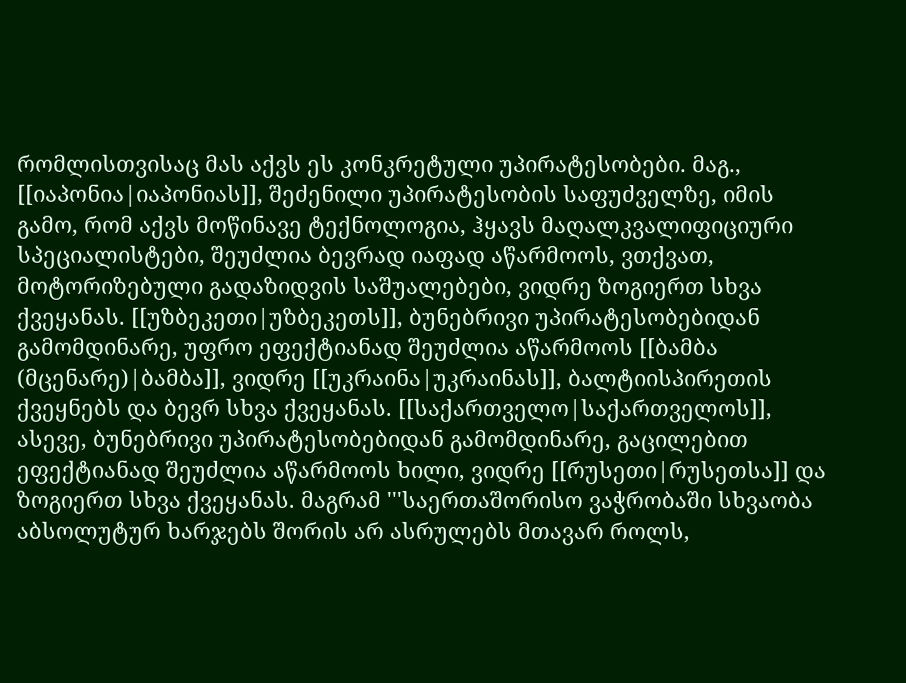რომლისთვისაც მას აქვს ეს კონკრეტული უპირატესობები. მაგ., [[იაპონია|იაპონიას]], შეძენილი უპირატესობის საფუძველზე, იმის გამო, რომ აქვს მოწინავე ტექნოლოგია, ჰყავს მაღალკვალიფიციური სპეციალისტები, შეუძლია ბევრად იაფად აწარმოოს, ვთქვათ, მოტორიზებული გადაზიდვის საშუალებები, ვიდრე ზოგიერთ სხვა ქვეყანას. [[უზბეკეთი|უზბეკეთს]], ბუნებრივი უპირატესობებიდან გამომდინარე, უფრო ეფექტიანად შეუძლია აწარმოოს [[ბამბა (მცენარე)|ბამბა]], ვიდრე [[უკრაინა|უკრაინას]], ბალტიისპირეთის ქვეყნებს და ბევრ სხვა ქვეყანას. [[საქართველო|საქართველოს]], ასევე, ბუნებრივი უპირატესობებიდან გამომდინარე, გაცილებით ეფექტიანად შეუძლია აწარმოოს ხილი, ვიდრე [[რუსეთი|რუსეთსა]] და ზოგიერთ სხვა ქვეყანას. მაგრამ '''საერთაშორისო ვაჭრობაში სხვაობა აბსოლუტურ ხარჯებს შორის არ ასრულებს მთავარ როლს,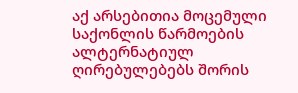აქ არსებითია მოცემული საქონლის წარმოების ალტერნატიულ ღირებულებებს შორის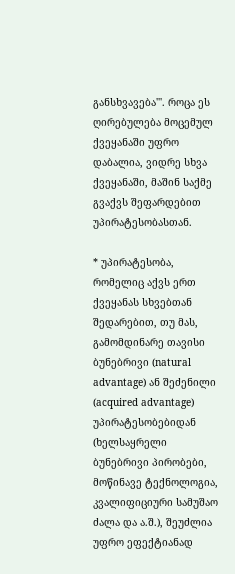განსხვავება'''. როცა ეს ღირებულება მოცემულ ქვეყანაში უფრო დაბალია, ვიდრე სხვა ქვეყანაში, მაშინ საქმე გვაქვს შეფარდებით უპირატესობასთან.

* უპირატესობა, რომელიც აქვს ერთ ქვეყანას სხვებთან შედარებით, თუ მას, გამომდინარე თავისი ბუნებრივი (natural advantage) ან შეძენილი (acquired advantage) უპირატესობებიდან (ხელსაყრელი ბუნებრივი პირობები, მოწინავე ტექნოლოგია, კვალიფიციური სამუშაო ძალა და ა.შ.), შეუძლია უფრო ეფექტიანად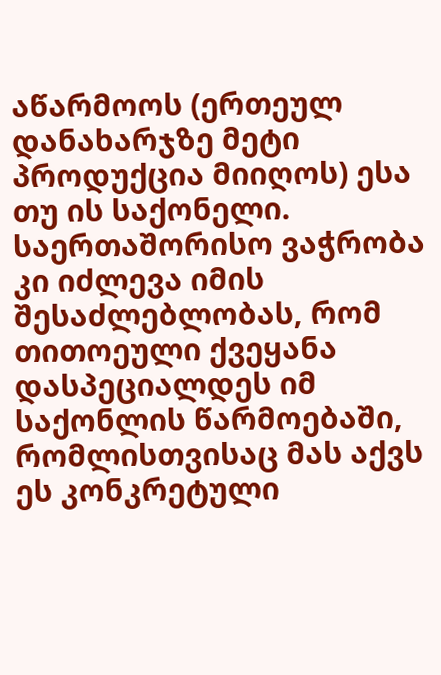აწარმოოს (ერთეულ დანახარჯზე მეტი პროდუქცია მიიღოს) ესა თუ ის საქონელი. საერთაშორისო ვაჭრობა კი იძლევა იმის შესაძლებლობას, რომ თითოეული ქვეყანა დასპეციალდეს იმ საქონლის წარმოებაში, რომლისთვისაც მას აქვს ეს კონკრეტული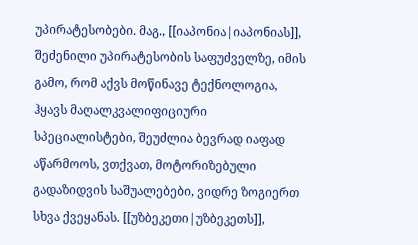უპირატესობები. მაგ., [[იაპონია|იაპონიას]], შეძენილი უპირატესობის საფუძველზე, იმის გამო, რომ აქვს მოწინავე ტექნოლოგია, ჰყავს მაღალკვალიფიციური სპეციალისტები, შეუძლია ბევრად იაფად აწარმოოს, ვთქვათ, მოტორიზებული გადაზიდვის საშუალებები, ვიდრე ზოგიერთ სხვა ქვეყანას. [[უზბეკეთი|უზბეკეთს]],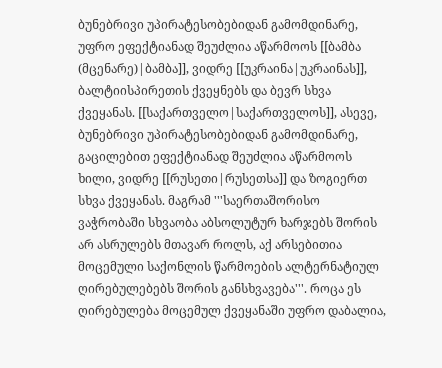ბუნებრივი უპირატესობებიდან გამომდინარე, უფრო ეფექტიანად შეუძლია აწარმოოს [[ბამბა (მცენარე)|ბამბა]], ვიდრე [[უკრაინა|უკრაინას]], ბალტიისპირეთის ქვეყნებს და ბევრ სხვა ქვეყანას. [[საქართველო|საქართველოს]], ასევე, ბუნებრივი უპირატესობებიდან გამომდინარე, გაცილებით ეფექტიანად შეუძლია აწარმოოს ხილი, ვიდრე [[რუსეთი|რუსეთსა]] და ზოგიერთ სხვა ქვეყანას. მაგრამ '''საერთაშორისო ვაჭრობაში სხვაობა აბსოლუტურ ხარჯებს შორის არ ასრულებს მთავარ როლს, აქ არსებითია მოცემული საქონლის წარმოების ალტერნატიულ ღირებულებებს შორის განსხვავება'''. როცა ეს ღირებულება მოცემულ ქვეყანაში უფრო დაბალია,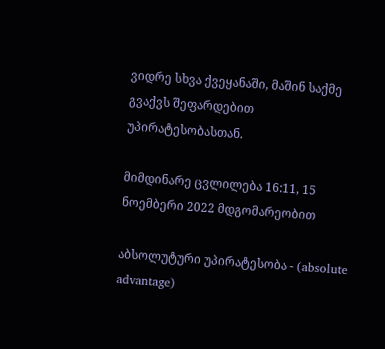ვიდრე სხვა ქვეყანაში, მაშინ საქმე გვაქვს შეფარდებით უპირატესობასთან.

მიმდინარე ცვლილება 16:11, 15 ნოემბერი 2022 მდგომარეობით

აბსოლუტური უპირატესობა - (absolute advantage)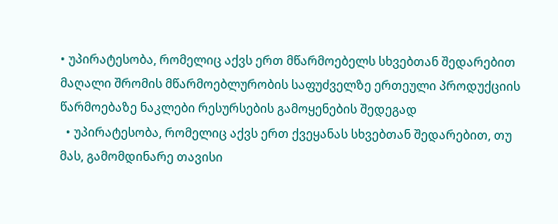• უპირატესობა, რომელიც აქვს ერთ მწარმოებელს სხვებთან შედარებით მაღალი შრომის მწარმოებლურობის საფუძველზე ერთეული პროდუქციის წარმოებაზე ნაკლები რესურსების გამოყენების შედეგად
  • უპირატესობა, რომელიც აქვს ერთ ქვეყანას სხვებთან შედარებით, თუ მას, გამომდინარე თავისი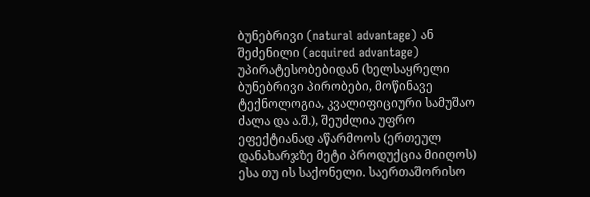ბუნებრივი (natural advantage) ან შეძენილი (acquired advantage) უპირატესობებიდან (ხელსაყრელი ბუნებრივი პირობები, მოწინავე ტექნოლოგია, კვალიფიციური სამუშაო ძალა და ა.შ.), შეუძლია უფრო ეფექტიანად აწარმოოს (ერთეულ დანახარჯზე მეტი პროდუქცია მიიღოს) ესა თუ ის საქონელი. საერთაშორისო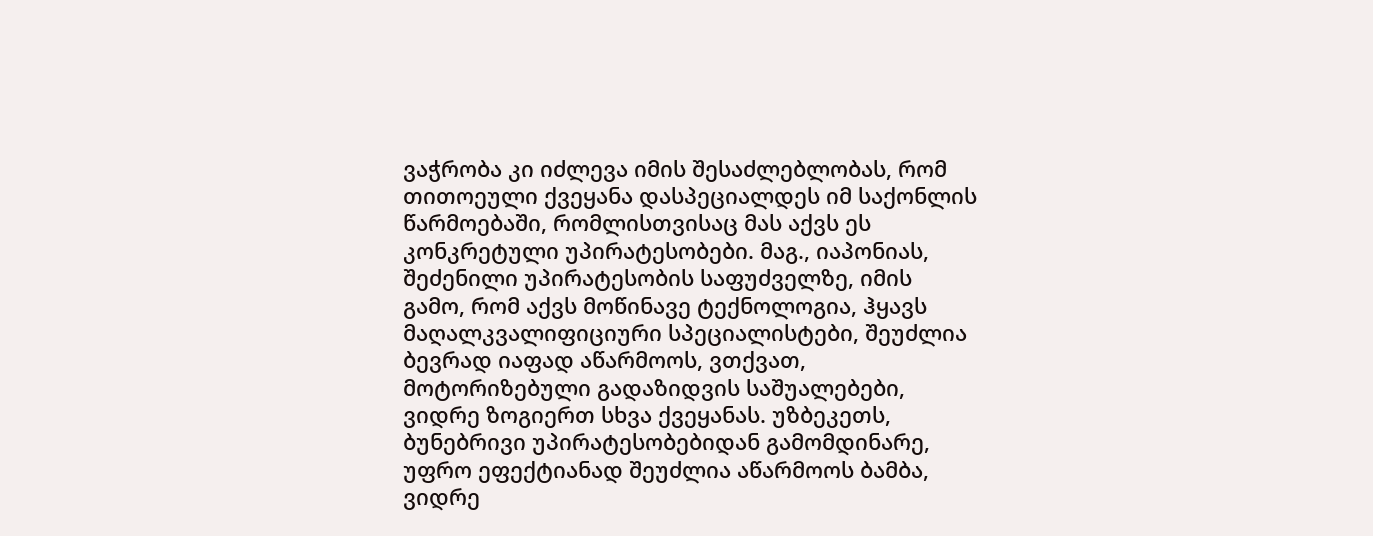ვაჭრობა კი იძლევა იმის შესაძლებლობას, რომ თითოეული ქვეყანა დასპეციალდეს იმ საქონლის წარმოებაში, რომლისთვისაც მას აქვს ეს კონკრეტული უპირატესობები. მაგ., იაპონიას, შეძენილი უპირატესობის საფუძველზე, იმის გამო, რომ აქვს მოწინავე ტექნოლოგია, ჰყავს მაღალკვალიფიციური სპეციალისტები, შეუძლია ბევრად იაფად აწარმოოს, ვთქვათ, მოტორიზებული გადაზიდვის საშუალებები, ვიდრე ზოგიერთ სხვა ქვეყანას. უზბეკეთს, ბუნებრივი უპირატესობებიდან გამომდინარე, უფრო ეფექტიანად შეუძლია აწარმოოს ბამბა, ვიდრე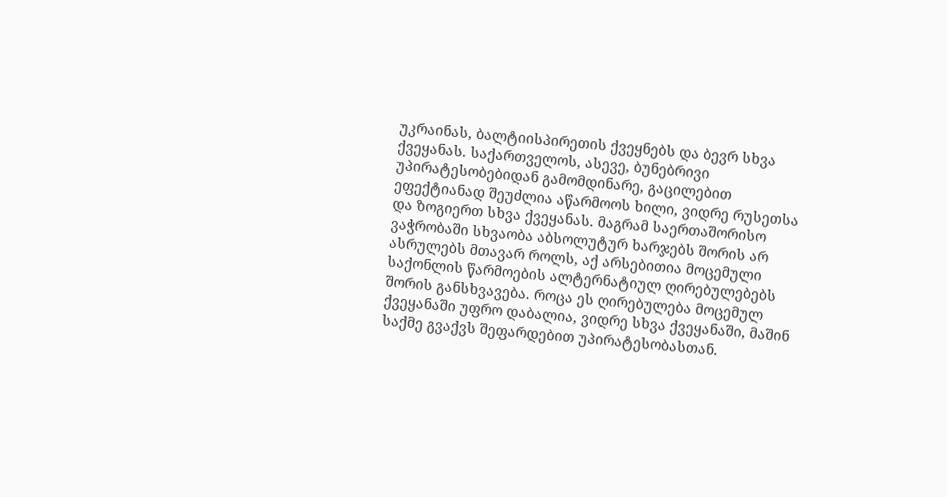უკრაინას, ბალტიისპირეთის ქვეყნებს და ბევრ სხვა ქვეყანას. საქართველოს, ასევე, ბუნებრივი უპირატესობებიდან გამომდინარე, გაცილებით ეფექტიანად შეუძლია აწარმოოს ხილი, ვიდრე რუსეთსა და ზოგიერთ სხვა ქვეყანას. მაგრამ საერთაშორისო ვაჭრობაში სხვაობა აბსოლუტურ ხარჯებს შორის არ ასრულებს მთავარ როლს, აქ არსებითია მოცემული საქონლის წარმოების ალტერნატიულ ღირებულებებს შორის განსხვავება. როცა ეს ღირებულება მოცემულ ქვეყანაში უფრო დაბალია, ვიდრე სხვა ქვეყანაში, მაშინ საქმე გვაქვს შეფარდებით უპირატესობასთან.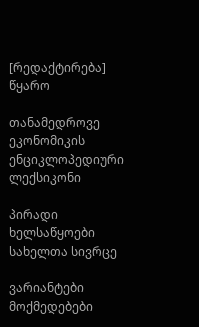[რედაქტირება] წყარო

თანამედროვე ეკონომიკის ენციკლოპედიური ლექსიკონი

პირადი ხელსაწყოები
სახელთა სივრცე

ვარიანტები
მოქმედებები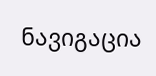ნავიგაცია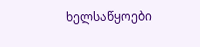ხელსაწყოები